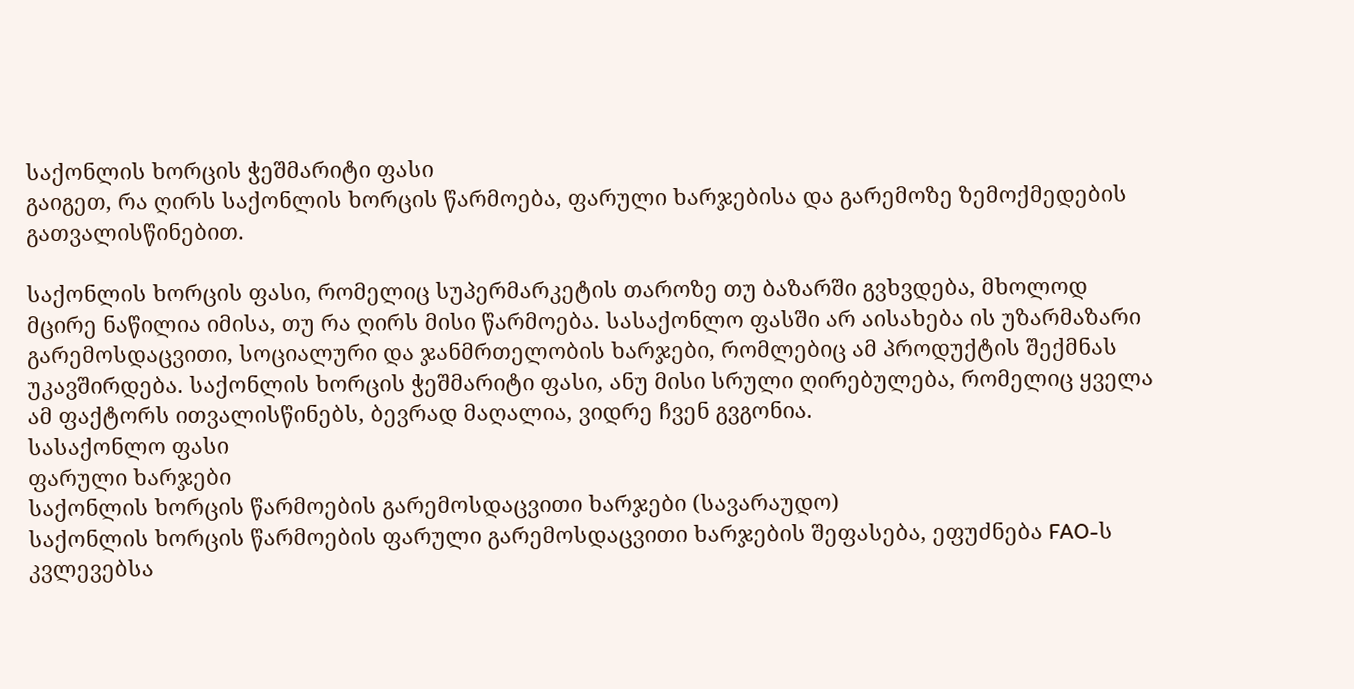საქონლის ხორცის ჭეშმარიტი ფასი
გაიგეთ, რა ღირს საქონლის ხორცის წარმოება, ფარული ხარჯებისა და გარემოზე ზემოქმედების გათვალისწინებით.

საქონლის ხორცის ფასი, რომელიც სუპერმარკეტის თაროზე თუ ბაზარში გვხვდება, მხოლოდ მცირე ნაწილია იმისა, თუ რა ღირს მისი წარმოება. სასაქონლო ფასში არ აისახება ის უზარმაზარი გარემოსდაცვითი, სოციალური და ჯანმრთელობის ხარჯები, რომლებიც ამ პროდუქტის შექმნას უკავშირდება. საქონლის ხორცის ჭეშმარიტი ფასი, ანუ მისი სრული ღირებულება, რომელიც ყველა ამ ფაქტორს ითვალისწინებს, ბევრად მაღალია, ვიდრე ჩვენ გვგონია.
სასაქონლო ფასი
ფარული ხარჯები
საქონლის ხორცის წარმოების გარემოსდაცვითი ხარჯები (სავარაუდო)
საქონლის ხორცის წარმოების ფარული გარემოსდაცვითი ხარჯების შეფასება, ეფუძნება FAO-ს კვლევებსა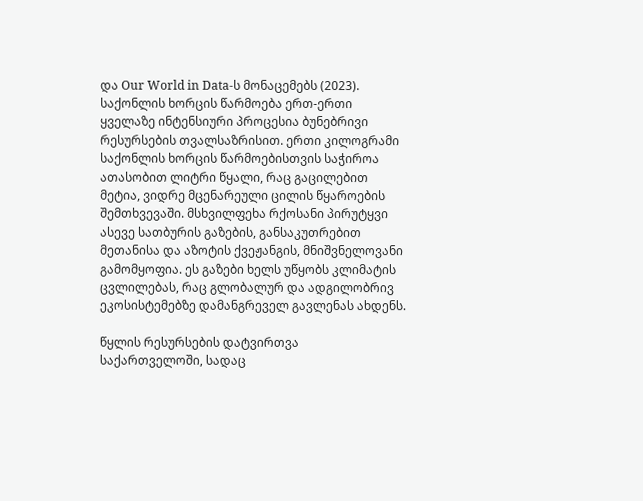და Our World in Data-ს მონაცემებს (2023).
საქონლის ხორცის წარმოება ერთ-ერთი ყველაზე ინტენსიური პროცესია ბუნებრივი რესურსების თვალსაზრისით. ერთი კილოგრამი საქონლის ხორცის წარმოებისთვის საჭიროა ათასობით ლიტრი წყალი, რაც გაცილებით მეტია, ვიდრე მცენარეული ცილის წყაროების შემთხვევაში. მსხვილფეხა რქოსანი პირუტყვი ასევე სათბურის გაზების, განსაკუთრებით მეთანისა და აზოტის ქვეჟანგის, მნიშვნელოვანი გამომყოფია. ეს გაზები ხელს უწყობს კლიმატის ცვლილებას, რაც გლობალურ და ადგილობრივ ეკოსისტემებზე დამანგრეველ გავლენას ახდენს.

წყლის რესურსების დატვირთვა
საქართველოში, სადაც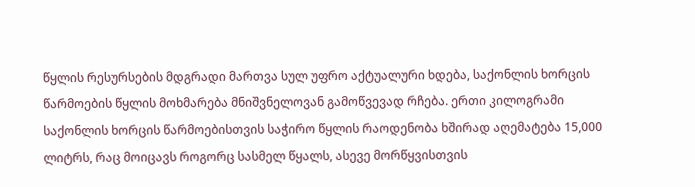წყლის რესურსების მდგრადი მართვა სულ უფრო აქტუალური ხდება, საქონლის ხორცის წარმოების წყლის მოხმარება მნიშვნელოვან გამოწვევად რჩება. ერთი კილოგრამი საქონლის ხორცის წარმოებისთვის საჭირო წყლის რაოდენობა ხშირად აღემატება 15,000 ლიტრს, რაც მოიცავს როგორც სასმელ წყალს, ასევე მორწყვისთვის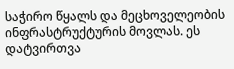საჭირო წყალს და მეცხოველეობის ინფრასტრუქტურის მოვლას. ეს დატვირთვა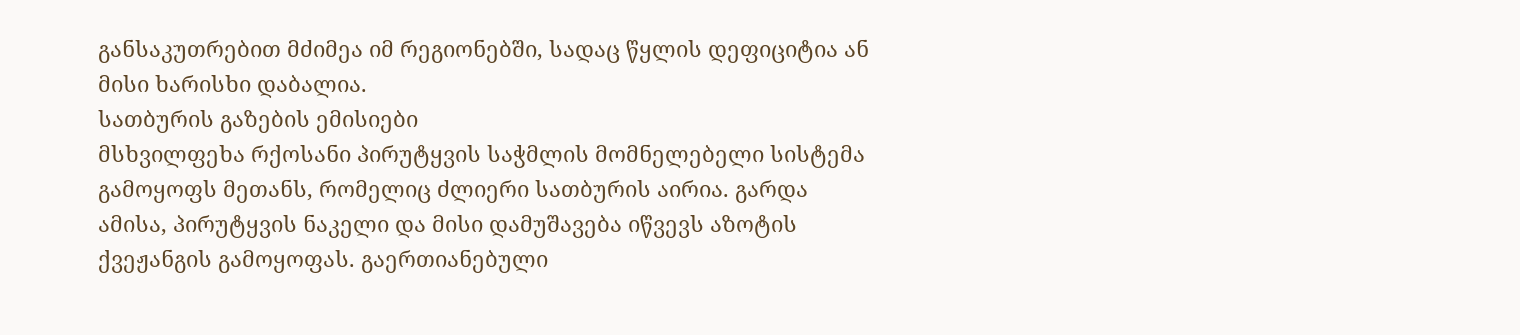განსაკუთრებით მძიმეა იმ რეგიონებში, სადაც წყლის დეფიციტია ან მისი ხარისხი დაბალია.
სათბურის გაზების ემისიები
მსხვილფეხა რქოსანი პირუტყვის საჭმლის მომნელებელი სისტემა გამოყოფს მეთანს, რომელიც ძლიერი სათბურის აირია. გარდა ამისა, პირუტყვის ნაკელი და მისი დამუშავება იწვევს აზოტის ქვეჟანგის გამოყოფას. გაერთიანებული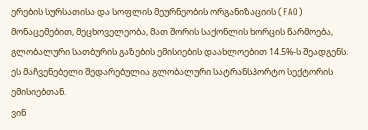ერების სურსათისა და სოფლის მეურნეობის ორგანიზაციის (FAO) მონაცემებით, მეცხოველეობა, მათ შორის საქონლის ხორცის წარმოება, გლობალური სათბურის გაზების ემისიების დაახლოებით 14.5%-ს შეადგენს. ეს მაჩვენებელი შედარებულია გლობალური სატრანსპორტო სექტორის ემისიებთან.
ვინ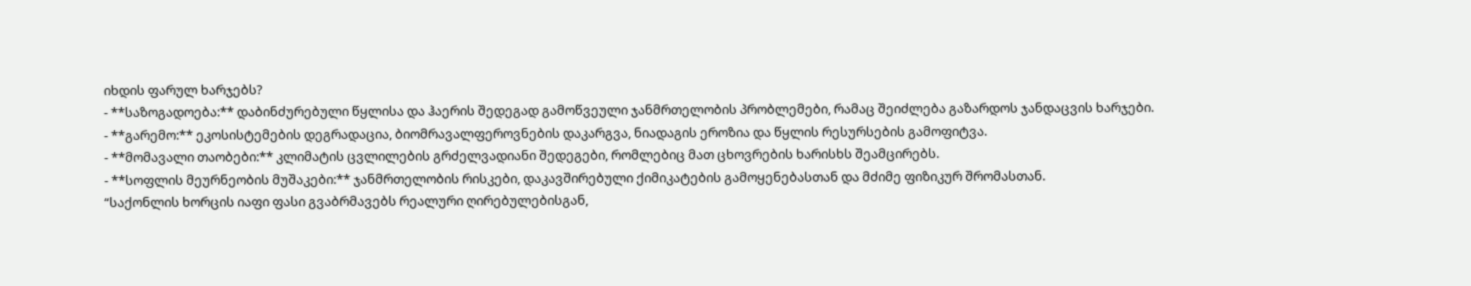იხდის ფარულ ხარჯებს?
- **საზოგადოება:** დაბინძურებული წყლისა და ჰაერის შედეგად გამოწვეული ჯანმრთელობის პრობლემები, რამაც შეიძლება გაზარდოს ჯანდაცვის ხარჯები.
- **გარემო:** ეკოსისტემების დეგრადაცია, ბიომრავალფეროვნების დაკარგვა, ნიადაგის ეროზია და წყლის რესურსების გამოფიტვა.
- **მომავალი თაობები:** კლიმატის ცვლილების გრძელვადიანი შედეგები, რომლებიც მათ ცხოვრების ხარისხს შეამცირებს.
- **სოფლის მეურნეობის მუშაკები:** ჯანმრთელობის რისკები, დაკავშირებული ქიმიკატების გამოყენებასთან და მძიმე ფიზიკურ შრომასთან.
“საქონლის ხორცის იაფი ფასი გვაბრმავებს რეალური ღირებულებისგან,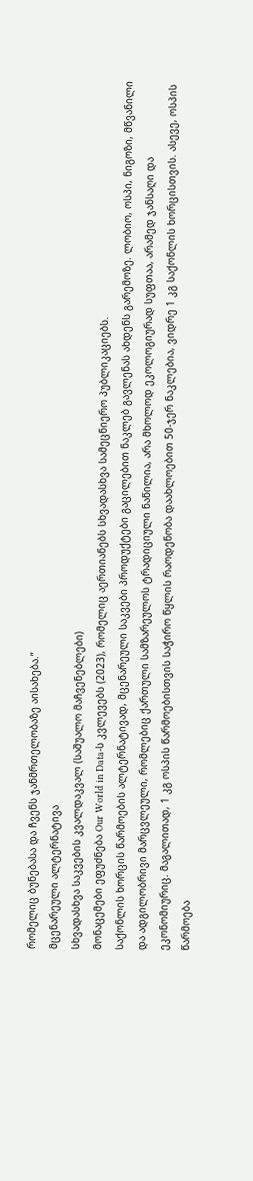რომელიც ბუნებასა და ჩვენს ჯანმრთელობაზე აისახება.”
მცენარეული ალტერნატივა
სხვადასხვა საკვების კვალდაკვალ (საშუალო მაჩვენებლები)
მონაცემები ეფუძნება Our World in Data-ს კვლევებს (2023), რომელიც აერთიანებს სხვადასხვა სამეცნიერო პუბლიკაციებს.
საქონლის ხორცის წარმოების ალტერნატივად, მცენარეული საკვები პროდუქტები გაცილებით ნაკლებ გავლენას ახდენს გარემოზე. ლობიო, ოსპი, ნიგოზი, მწვანილი და ადგილობრივი მარცვლეული, რომლებიც ქართული სამზარეულოს ტრადიციული ნაწილია, არა მხოლოდ ეკოლოგიურად სუფთაა, არამედ ჯანსაღი და ეკონომიურიც. მაგალითად, 1 კგ ოსპის წარმოებისთვის საჭირო წყლის რაოდენობა დაახლოებით 50-ჯერ ნაკლებია, ვიდრე 1 კგ საქონლის ხორცისთვის. ასევე, ოსპის წარმოება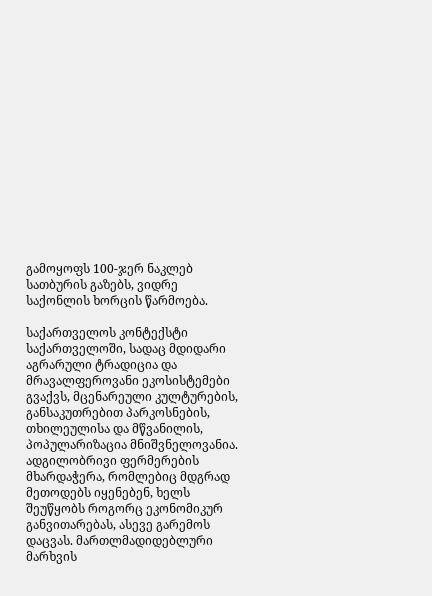გამოყოფს 100-ჯერ ნაკლებ სათბურის გაზებს, ვიდრე საქონლის ხორცის წარმოება.

საქართველოს კონტექსტი
საქართველოში, სადაც მდიდარი აგრარული ტრადიცია და მრავალფეროვანი ეკოსისტემები გვაქვს, მცენარეული კულტურების, განსაკუთრებით პარკოსნების, თხილეულისა და მწვანილის, პოპულარიზაცია მნიშვნელოვანია. ადგილობრივი ფერმერების მხარდაჭერა, რომლებიც მდგრად მეთოდებს იყენებენ, ხელს შეუწყობს როგორც ეკონომიკურ განვითარებას, ასევე გარემოს დაცვას. მართლმადიდებლური მარხვის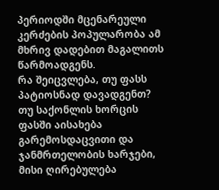პერიოდში მცენარეული კერძების პოპულარობა ამ მხრივ დადებით მაგალითს წარმოადგენს.
რა შეიცვლება, თუ ფასს პატიოსნად დავადგენთ?
თუ საქონლის ხორცის ფასში აისახება გარემოსდაცვითი და ჯანმრთელობის ხარჯები, მისი ღირებულება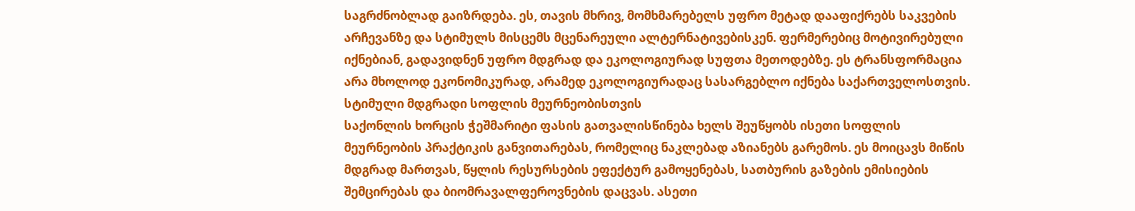საგრძნობლად გაიზრდება. ეს, თავის მხრივ, მომხმარებელს უფრო მეტად დააფიქრებს საკვების არჩევანზე და სტიმულს მისცემს მცენარეული ალტერნატივებისკენ. ფერმერებიც მოტივირებული იქნებიან, გადავიდნენ უფრო მდგრად და ეკოლოგიურად სუფთა მეთოდებზე. ეს ტრანსფორმაცია არა მხოლოდ ეკონომიკურად, არამედ ეკოლოგიურადაც სასარგებლო იქნება საქართველოსთვის.
სტიმული მდგრადი სოფლის მეურნეობისთვის
საქონლის ხორცის ჭეშმარიტი ფასის გათვალისწინება ხელს შეუწყობს ისეთი სოფლის მეურნეობის პრაქტიკის განვითარებას, რომელიც ნაკლებად აზიანებს გარემოს. ეს მოიცავს მიწის მდგრად მართვას, წყლის რესურსების ეფექტურ გამოყენებას, სათბურის გაზების ემისიების შემცირებას და ბიომრავალფეროვნების დაცვას. ასეთი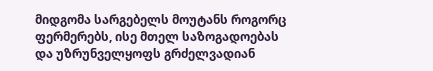მიდგომა სარგებელს მოუტანს როგორც ფერმერებს, ისე მთელ საზოგადოებას და უზრუნველყოფს გრძელვადიან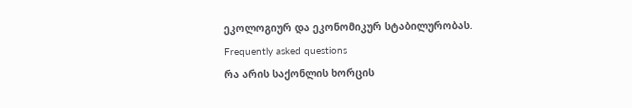ეკოლოგიურ და ეკონომიკურ სტაბილურობას.
Frequently asked questions
რა არის საქონლის ხორცის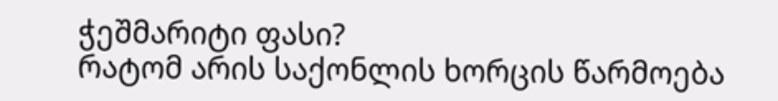ჭეშმარიტი ფასი?
რატომ არის საქონლის ხორცის წარმოება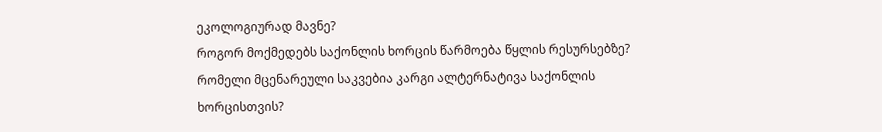ეკოლოგიურად მავნე?
როგორ მოქმედებს საქონლის ხორცის წარმოება წყლის რესურსებზე?
რომელი მცენარეული საკვებია კარგი ალტერნატივა საქონლის ხორცისთვის?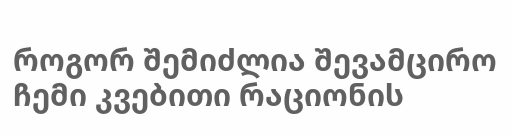როგორ შემიძლია შევამცირო ჩემი კვებითი რაციონის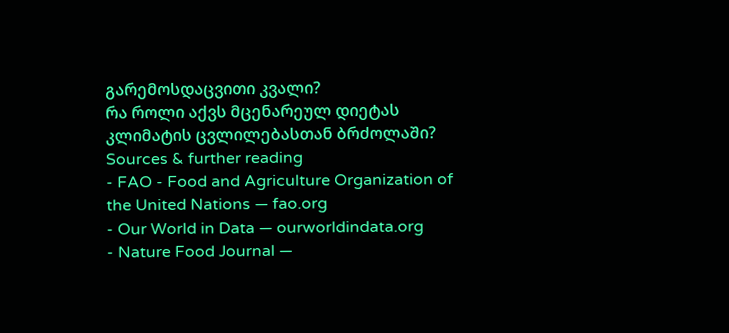გარემოსდაცვითი კვალი?
რა როლი აქვს მცენარეულ დიეტას კლიმატის ცვლილებასთან ბრძოლაში?
Sources & further reading
- FAO - Food and Agriculture Organization of the United Nations — fao.org
- Our World in Data — ourworldindata.org
- Nature Food Journal —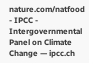nature.com/natfood
- IPCC - Intergovernmental Panel on Climate Change — ipcc.ch